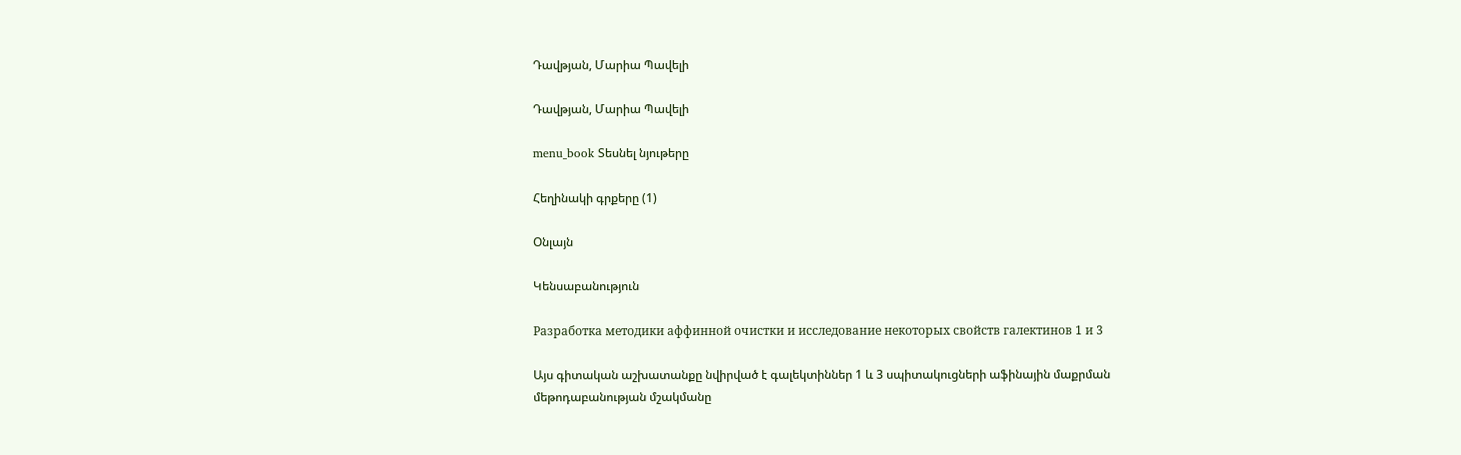Դավթյան, Մարիա Պավելի

Դավթյան, Մարիա Պավելի

menu_book Տեսնել նյութերը

Հեղինակի գրքերը (1)

Օնլայն

Կենսաբանություն

Разработка методики аффинной очистки и исследование некоторых свойств галектинов 1 и 3

Այս գիտական աշխատանքը նվիրված է գալեկտիններ 1 և 3 սպիտակուցների աֆինային մաքրման մեթոդաբանության մշակմանը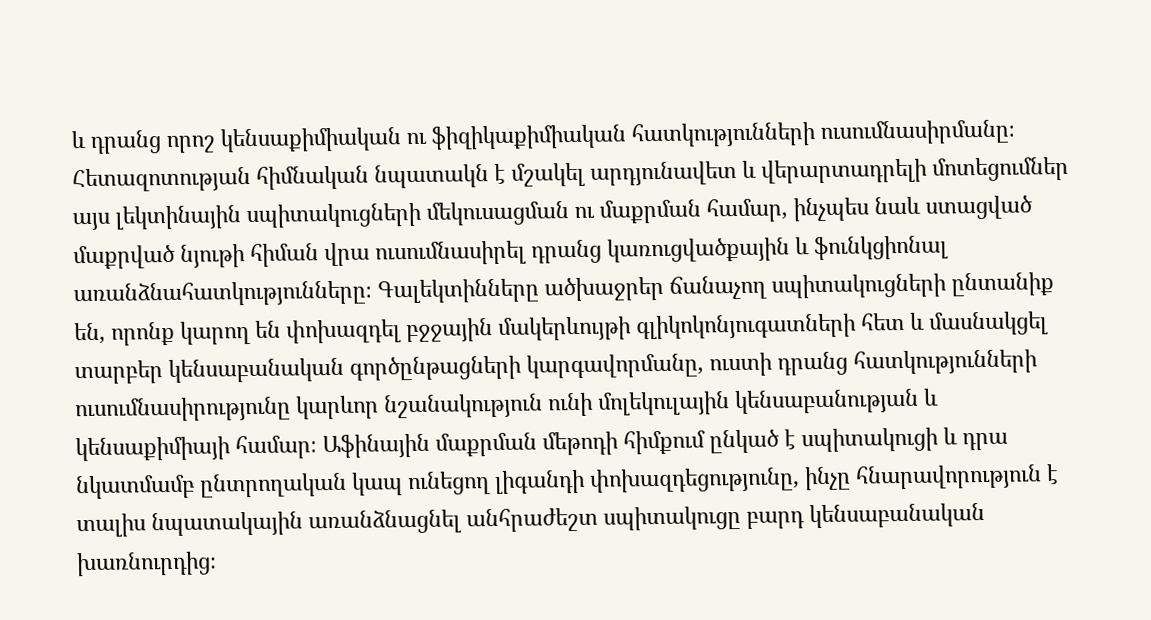և դրանց որոշ կենսաքիմիական ու ֆիզիկաքիմիական հատկությունների ուսումնասիրմանը։ Հետազոտության հիմնական նպատակն է մշակել արդյունավետ և վերարտադրելի մոտեցումներ այս լեկտինային սպիտակուցների մեկուսացման ու մաքրման համար, ինչպես նաև ստացված մաքրված նյութի հիման վրա ուսումնասիրել դրանց կառուցվածքային և ֆունկցիոնալ առանձնահատկությունները։ Գալեկտինները ածխաջրեր ճանաչող սպիտակուցների ընտանիք են, որոնք կարող են փոխազդել բջջային մակերևույթի գլիկոկոնյուգատների հետ և մասնակցել տարբեր կենսաբանական գործընթացների կարգավորմանը, ուստի դրանց հատկությունների ուսումնասիրությունը կարևոր նշանակություն ունի մոլեկուլային կենսաբանության և կենսաքիմիայի համար։ Աֆինային մաքրման մեթոդի հիմքում ընկած է սպիտակուցի և դրա նկատմամբ ընտրողական կապ ունեցող լիգանդի փոխազդեցությունը, ինչը հնարավորություն է տալիս նպատակային առանձնացնել անհրաժեշտ սպիտակուցը բարդ կենսաբանական խառնուրդից։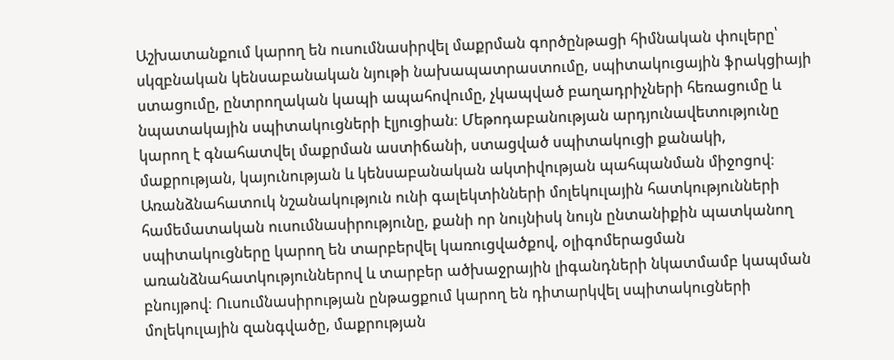Աշխատանքում կարող են ուսումնասիրվել մաքրման գործընթացի հիմնական փուլերը՝ սկզբնական կենսաբանական նյութի նախապատրաստումը, սպիտակուցային ֆրակցիայի ստացումը, ընտրողական կապի ապահովումը, չկապված բաղադրիչների հեռացումը և նպատակային սպիտակուցների էլյուցիան։ Մեթոդաբանության արդյունավետությունը կարող է գնահատվել մաքրման աստիճանի, ստացված սպիտակուցի քանակի, մաքրության, կայունության և կենսաբանական ակտիվության պահպանման միջոցով։ Առանձնահատուկ նշանակություն ունի գալեկտինների մոլեկուլային հատկությունների համեմատական ուսումնասիրությունը, քանի որ նույնիսկ նույն ընտանիքին պատկանող սպիտակուցները կարող են տարբերվել կառուցվածքով, օլիգոմերացման առանձնահատկություններով և տարբեր ածխաջրային լիգանդների նկատմամբ կապման բնույթով։ Ուսումնասիրության ընթացքում կարող են դիտարկվել սպիտակուցների մոլեկուլային զանգվածը, մաքրության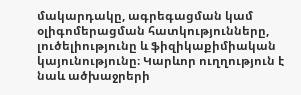մակարդակը, ագրեգացման կամ օլիգոմերացման հատկությունները, լուծելիությունը և ֆիզիկաքիմիական կայունությունը։ Կարևոր ուղղություն է նաև ածխաջրերի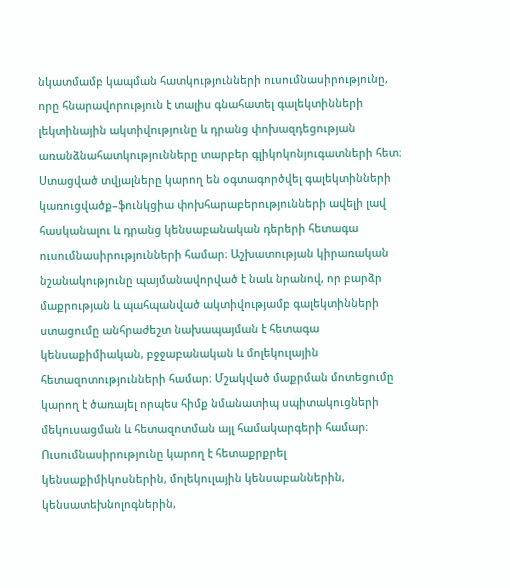նկատմամբ կապման հատկությունների ուսումնասիրությունը, որը հնարավորություն է տալիս գնահատել գալեկտինների լեկտինային ակտիվությունը և դրանց փոխազդեցության առանձնահատկությունները տարբեր գլիկոկոնյուգատների հետ։ Ստացված տվյալները կարող են օգտագործվել գալեկտինների կառուցվածք–ֆունկցիա փոխհարաբերությունների ավելի լավ հասկանալու և դրանց կենսաբանական դերերի հետագա ուսումնասիրությունների համար։ Աշխատության կիրառական նշանակությունը պայմանավորված է նաև նրանով, որ բարձր մաքրության և պահպանված ակտիվությամբ գալեկտինների ստացումը անհրաժեշտ նախապայման է հետագա կենսաքիմիական, բջջաբանական և մոլեկուլային հետազոտությունների համար։ Մշակված մաքրման մոտեցումը կարող է ծառայել որպես հիմք նմանատիպ սպիտակուցների մեկուսացման և հետազոտման այլ համակարգերի համար։ Ուսումնասիրությունը կարող է հետաքրքրել կենսաքիմիկոսներին, մոլեկուլային կենսաբաններին, կենսատեխնոլոգներին,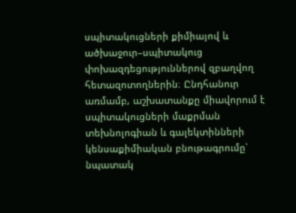սպիտակուցների քիմիայով և ածխաջուր–սպիտակուց փոխազդեցություններով զբաղվող հետազոտողներին։ Ընդհանուր առմամբ, աշխատանքը միավորում է սպիտակուցների մաքրման տեխնոլոգիան և գալեկտինների կենսաքիմիական բնութագրումը՝ նպատակ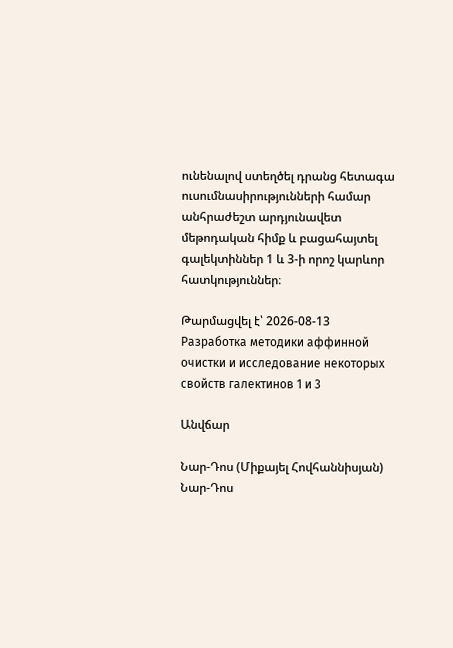ունենալով ստեղծել դրանց հետագա ուսումնասիրությունների համար անհրաժեշտ արդյունավետ մեթոդական հիմք և բացահայտել գալեկտիններ 1 և 3-ի որոշ կարևոր հատկություններ։

Թարմացվել է՝ 2026-08-13
Разработка методики аффинной очистки и исследование некоторых свойств галектинов 1 и 3

Անվճար

Նար-Դոս (Միքայել Հովհաննիսյան) Նար-Դոս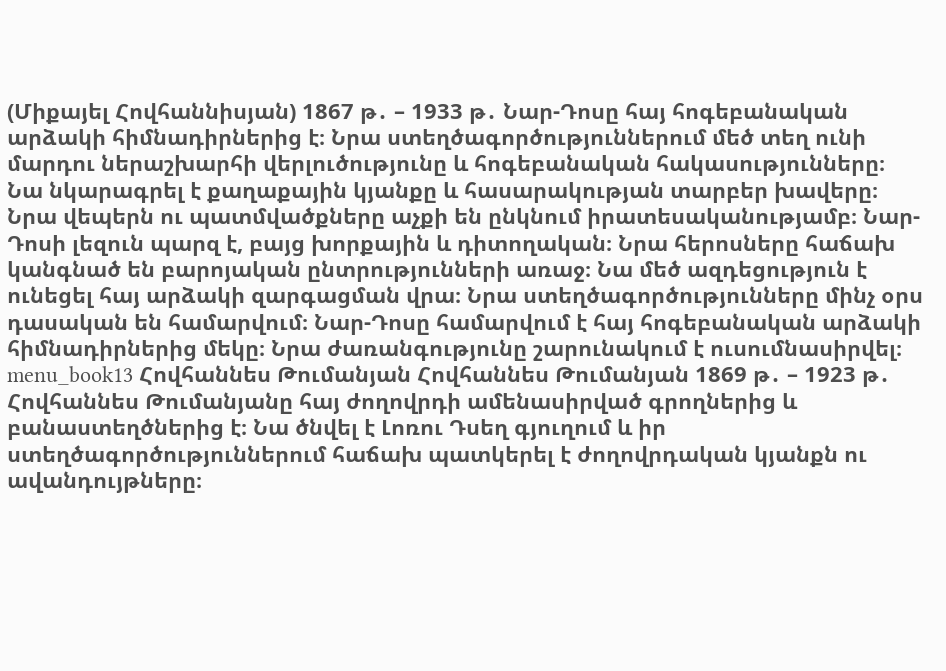(Միքայել Հովհաննիսյան) 1867 թ․ – 1933 թ․ Նար-Դոսը հայ հոգեբանական արձակի հիմնադիրներից է։ Նրա ստեղծագործություններում մեծ տեղ ունի մարդու ներաշխարհի վերլուծությունը և հոգեբանական հակասությունները։ Նա նկարագրել է քաղաքային կյանքը և հասարակության տարբեր խավերը։ Նրա վեպերն ու պատմվածքները աչքի են ընկնում իրատեսականությամբ։ Նար-Դոսի լեզուն պարզ է, բայց խորքային և դիտողական։ Նրա հերոսները հաճախ կանգնած են բարոյական ընտրությունների առաջ։ Նա մեծ ազդեցություն է ունեցել հայ արձակի զարգացման վրա։ Նրա ստեղծագործությունները մինչ օրս դասական են համարվում։ Նար-Դոսը համարվում է հայ հոգեբանական արձակի հիմնադիրներից մեկը։ Նրա ժառանգությունը շարունակում է ուսումնասիրվել։ menu_book13 Հովհաննես Թումանյան Հովհաննես Թումանյան 1869 թ․ – 1923 թ․ Հովհաննես Թումանյանը հայ ժողովրդի ամենասիրված գրողներից և բանաստեղծներից է։ Նա ծնվել է Լոռու Դսեղ գյուղում և իր ստեղծագործություններում հաճախ պատկերել է ժողովրդական կյանքն ու ավանդույթները։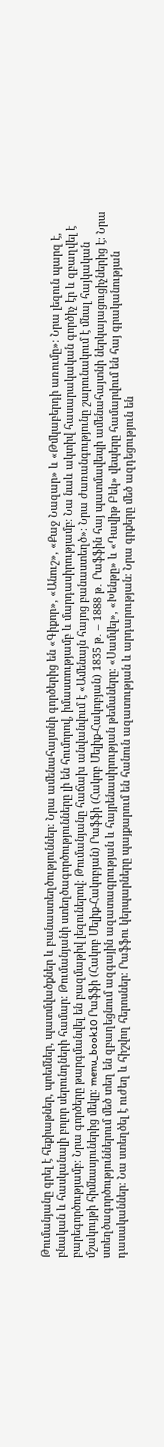Թումանյանը գրել է հեքիաթներ, պոեմներ, պատմվածքներ և բանաստեղծություններ։ Նրա ամենահայտնի գործերից են «Գիքոր», «Անուշ», «Քաջ Նազար» և «Թմկաբերդի առումը»։ Նրա լեզուն պարզ է, բնական և հասկանալի բոլոր սերունդների համար։ Թումանյանի ստեղծագործությունները լի են հումորով, իմաստությամբ և մարդասիրությամբ։ Նա նաև ակտիվ հասարակական գործիչ էր և զբաղվել է բարեգործությամբ։ Նրա գործերը թարգմանվել են բազմաթիվ լեզուներով։ Թումանյանը հաճախ անվանվում է «Ամենայն հայոց բանաստեղծ»։ Նրա ժառանգությունը շարունակում է մնալ հայկական մշակույթի հիմնասյուներից մեկը։ menu_book10 Րաֆֆի (Հակոբ Մելիք-Հակոբյան) Րաֆֆի (Հակոբ Մելիք-Հակոբյան) 1835 թ․ – 1888 թ․ Րաֆֆին հայ պատմավեպի ամենահայտնի ներկայացուցիչներից է։ Նրա ստեղծագործություններում մեծ տեղ են զբաղեցնում ազգային ազատագրության և հայրենասիրության թեմաները։ «Սամվել», «Խենթը» և «Դավիթ Բեկ» վեպերը համարվում են հայ գրականության դասականներ։ Նա ստեղծել է ուժեղ և հիշվող հերոսներ։ Րաֆֆու կերպարները պայքարում են հանուն ազատության և արդարության։ Նրա գրքերը մեծ ազդեցություն են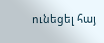ունեցել հայ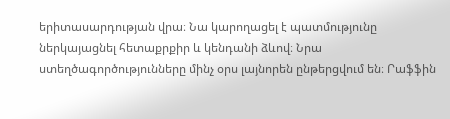երիտասարդության վրա։ Նա կարողացել է պատմությունը ներկայացնել հետաքրքիր և կենդանի ձևով։ Նրա ստեղծագործությունները մինչ օրս լայնորեն ընթերցվում են։ Րաֆֆին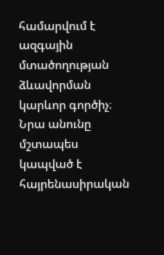համարվում է ազգային մտածողության ձևավորման կարևոր գործիչ։ Նրա անունը մշտապես կապված է հայրենասիրական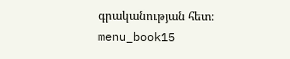գրականության հետ։ menu_book15